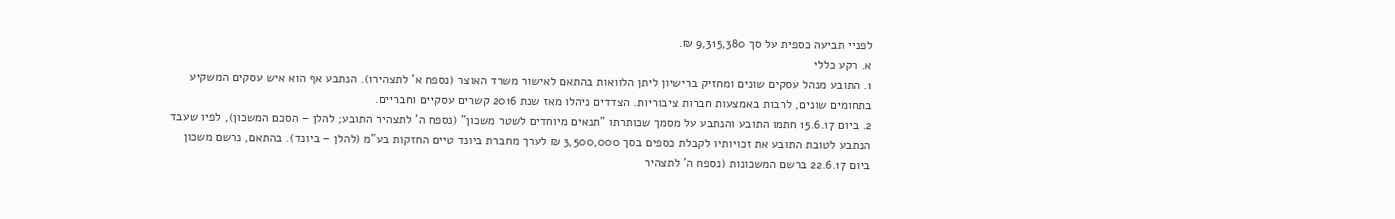לפניי תביעה כספית על סך 9,315,380 ₪.
א. רקע כללי
1. התובע מנהל עסקים שונים ומחזיק ברישיון ליתן הלוואות בהתאם לאישור משרד האוצר (נספח א' לתצהירו). הנתבע אף הוא איש עסקים המשקיע בתחומים שונים, לרבות באמצעות חברות ציבוריות. הצדדים ניהלו מאז שנת 2016 קשרים עסקיים וחבריים.
2. ביום 15.6.17 חתמו התובע והנתבע על מסמך שכותרתו "תנאים מיוחדים לשטר משכון" (נספח ה' לתצהיר התובע; להלן – הסכם המשכון), לפיו שעבד הנתבע לטובת התובע את זכויותיו לקבלת כספים בסך 3,500,000 ₪ לערך מחברת ביונד טיים החזקות בע"מ (להלן – ביונד). בהתאם, נרשם משכון ביום 22.6.17 ברשם המשכונות (נספח ה' לתצהיר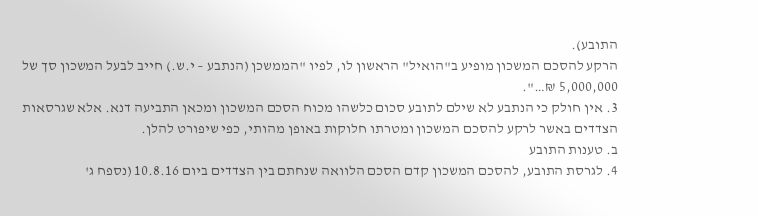התובע).
הרקע להסכם המשכון מופיע ב"הואיל" הראשון לו, לפיו "הממשכן (הנתבע – י.ש.) חייב לבעל המשכון סך של 5,000,000 ₪…".
3. אין חולק כי הנתבע לא שילם לתובע סכום כלשהו מכוח הסכם המשכון ומכאן התביעה דנא. אלא שגרסאות הצדדים באשר לרקע להסכם המשכון ומטרתו חלוקות באופן מהותי, כפי שיפורט להלן.
ב. טענות התובע
4. לגרסת התובע, להסכם המשכון קדם הסכם הלוואה שנחתם בין הצדדים ביום 10.8.16 (נספח ג'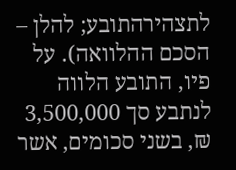לתצהירהתובע; להלן – הסכם ההלוואה). על פיו, התובע הלווה לנתבע סך 3,500,000 ₪, בשני סכומים, אשר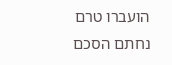הועברו טרם נחתם הסכם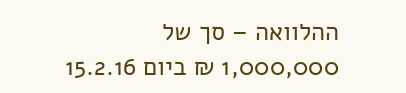ההלוואה – סך של 1,000,000 ₪ ביום 15.2.16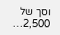וסך של 2,500…